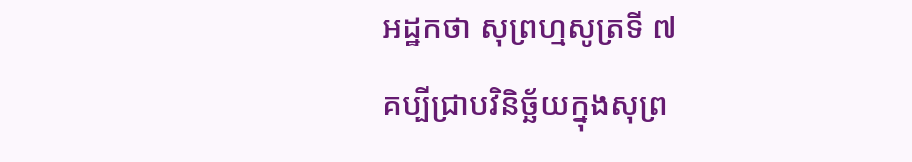អដ្ឋកថា សុព្រហ្មសូត្រទី ៧
គប្បីជ្រាបវិនិច្ឆ័យក្នុងសុព្រ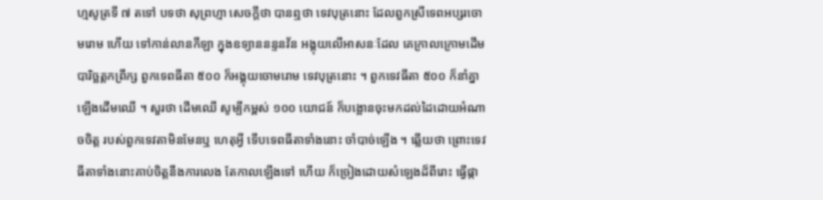ហ្មសូត្រទី ៧ តទៅ បទថា សុព្រហ្មា សេចក្តីថា បានឮថា ទេវបុត្រនោះ ដែលពួកស្រីទេពអប្សរចោមរោម ហើយ ទៅកាន់លានកីឡា ក្នុងឧទ្យាននន្ទនវ័ន អង្គុយលើអាសនៈដែល គេក្រាលក្រោមដើមបារិច្ឆត្តកព្រឹក្ស ពួកទេពធីតា ៥០០ ក៏អង្គុយចោមរោម ទេវបុត្រនោះ ។ ពួកទេវធីតា ៥០០ ក៏នាំគ្នាឡើងដើមឈើ ។ សួរថា ដើមឈើ សូម្បីកម្ពស់ ១០០ យោជន៍ ក៏បង្អោនចុះមកដល់ដៃដោយអំណាចចិត្ត របស់ពួកទេវតាមិនមែនឬ ហេតុអ្វី ទើបទេពធីតាទាំងនោះ ចាំបាច់ឡើង ។ ឆ្លើយថា ព្រោះទេវធីតាទាំងនោះគាប់ចិត្តនឹងការលេង តែកាលឡើងទៅ ហើយ ក៏ច្រៀងដោយសំឡេងដ៏ពីរោះ ធ្វើផ្កា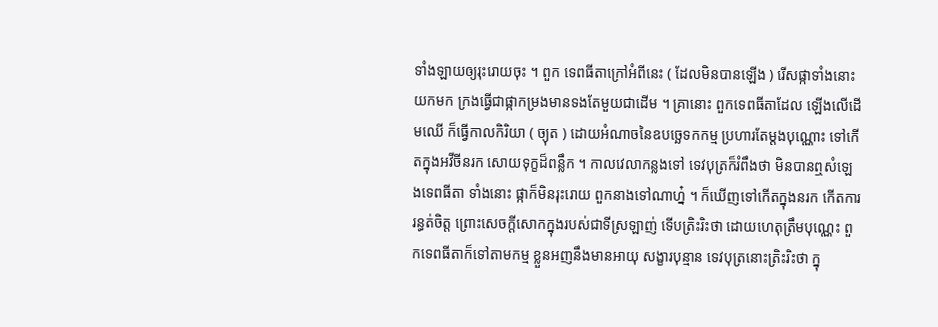ទាំងឡាយឲ្យរុះរោយចុះ ។ ពួក ទេពធីតាក្រៅអំពីនេះ ( ដែលមិនបានឡើង ) រើសផ្កាទាំងនោះ យកមក ក្រងធ្វើជាផ្កាកម្រងមានទងតែមួយជាដើម ។ គ្រានោះ ពួកទេពធីតាដែល ឡើងលើដើមឈើ ក៏ធ្វើកាលកិរិយា ( ច្យុត ) ដោយអំណាចនៃឧបច្ឆេទកកម្ម ប្រហារតែម្តងបុណ្ណោះ ទៅកើតក្នុងអវីចីនរក សោយទុក្ខដ៏ពន្លឹក ។ កាលវេលាកន្លងទៅ ទេវបុត្រក៏រំពឹងថា មិនបានឮសំឡេងទេពធីតា ទាំងនោះ ផ្កាក៏មិនរុះរោយ ពួកនាងទៅណាហ្ន៎ ។ ក៏ឃើញទៅកើតក្នុងនរក កើតការរន្ធត់ចិត្ត ព្រោះសេចក្តីសោកក្នុងរបស់ជាទីស្រឡាញ់ ទើបត្រិះរិះថា ដោយហេតុត្រឹមបុណ្ណេះ ពួកទេពធីតាក៏ទៅតាមកម្ម ខ្លួនអញនឹងមានអាយុ សង្ខារបុន្មាន ទេវបុត្រនោះត្រិះរិះថា ក្នុ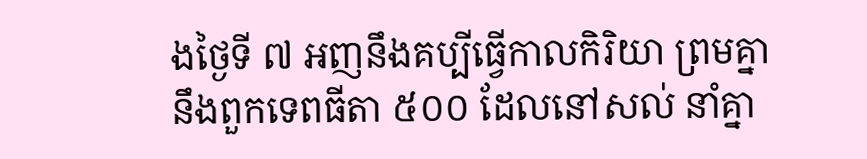ងថ្ងៃទី ៧ អញនឹងគប្បីធ្វើកាលកិរិយា ព្រមគ្នានឹងពួកទេពធីតា ៥០០ ដែលនៅសល់ នាំគ្នា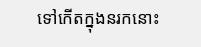ទៅកើតក្នុងនរកនោះ